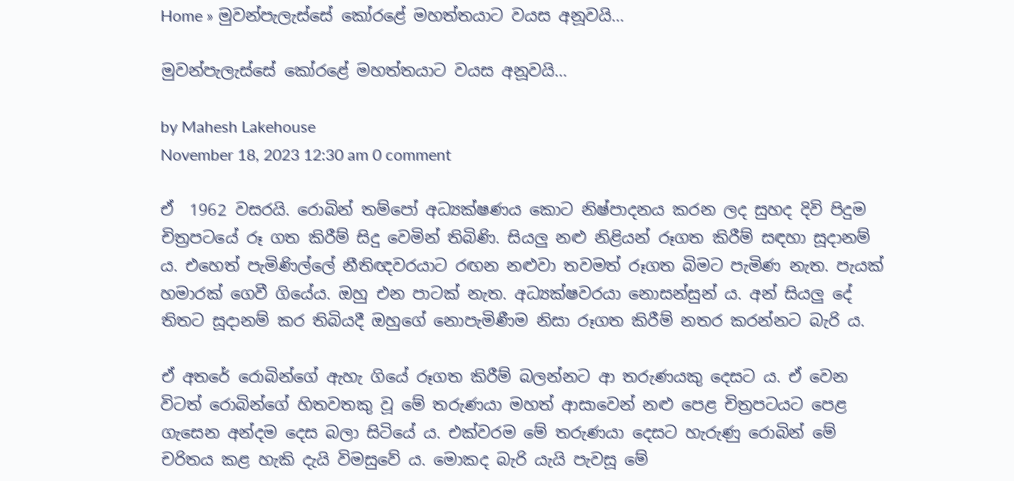Home » මුවන්පැලැස්සේ කෝරළේ මහත්තයාට වයස අනූවයි…

මුවන්පැලැස්සේ කෝරළේ මහත්තයාට වයස අනූවයි…

by Mahesh Lakehouse
November 18, 2023 12:30 am 0 comment

ඒ  1962 වසරයි. රොබින් තම්පෝ අධ්‍යක්ෂණය කොට නිෂ්පාදනය කරන ලද සුහද දිවි පිදුම චිත්‍රපටයේ රූ ගත කිරීම් සිදු වෙමින් තිබිණි. සියලු නළු නිළියන් රූගත කිරීම් සඳහා සූදානම් ය. එහෙත් පැමිණිල්ලේ නීතිඥවරයාට රඟන නළුවා තවමත් රූගත බිමට පැමිණ නැත. පැයක් හමාරක් ගෙවී ගියේය. ඔහු එන පාටක් නැත. අධ්‍යක්ෂවරයා නොසන්සුන් ය. අන් සියලු දේ තිතට සූදානම් කර තිබියදී ඔහුගේ නොපැමිණීම නිසා රූගත කිරීම් නතර කරන්නට බැරි ය.

ඒ අතරේ රොබින්ගේ ඇහැ ගියේ රූගත කිරීම් බලන්නට ආ තරුණයකු දෙසට ය. ඒ වෙන විටත් රොබින්ගේ හිතවතකු වූ මේ තරුණයා මහත් ආසාවෙන් නළු පෙළ චිත්‍රපටයට පෙළ ගැසෙන අන්දම දෙස බලා සිටියේ ය. එක්වරම මේ තරුණයා දෙසට හැරුණු රොබින් මේ චරිතය කළ හැකි දැයි විමසුවේ ය. මොකද බැරි යැයි පැවසූ මේ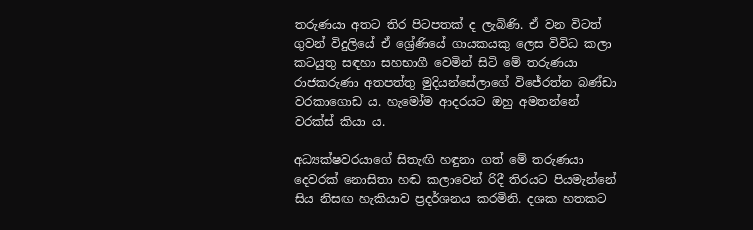තරුණයා අතට තිර පිටපතක් ද ලැබිණි. ඒ වන විටත් ගුවන් විදුලියේ ඒ ශ්‍රේණියේ ගායකයකු ලෙස විවිධ කලා කටයුතු සඳහා සහභාගී වෙමින් සිටි මේ තරුණයා රාජකරුණා අතපත්තු මුදියන්සේලාගේ විජේරත්න බණ්ඩා වරකාගොඩ ය. හැමෝම ආදරයට ඔහු අමතන්නේ වරක්ස් කියා ය.

අධ්‍යක්ෂවරයාගේ සිතැඟි හඳුනා ගත් මේ තරුණයා දෙවරක් නොසිතා හඬ කලාවෙන් රිදී තිරයට පියමැන්නේ සිය නිසඟ හැකියාව ප්‍රදර්ශනය කරමිනි. දශක හතකට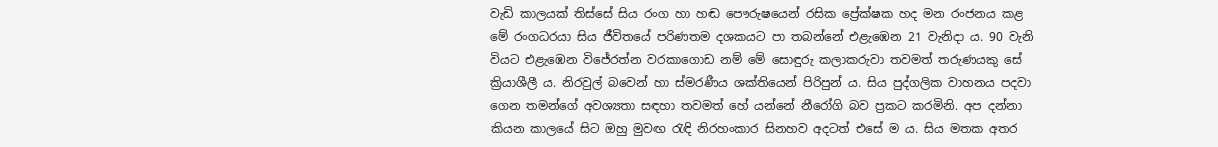වැඩි කාලයක් තිස්සේ සිය රංග හා හඬ පෞරුෂයෙන් රසික ප්‍රේක්ෂක හද මන රංජනය කළ මේ රංගධරයා සිය ජීවිතයේ පරිණතම දශකයට පා තබන්නේ එළැඹෙන 21 වැනිදා ය. 90 වැනි වියට එළැඹෙන විජේරත්න වරකාගොඩ නම් මේ සොඳුරු කලාකරුවා තවමත් තරුණයකු සේ ක්‍රියාශීලී ය. නිරවුල් බවෙන් හා ස්මරණීය ශක්තියෙන් පිරිපුන් ය. සිය පුද්ගලික වාහනය පදවා ගෙන තමන්ගේ අවශ්‍යතා සඳහා තවමත් හේ යන්නේ නීරෝගි බව ප්‍රකට කරමිනි. අප දන්නා කියන කාලයේ සිට ඔහු මුවඟ රැඳි නිරහංකාර සිනහව අදටත් එසේ ම ය. සිය මතක අතර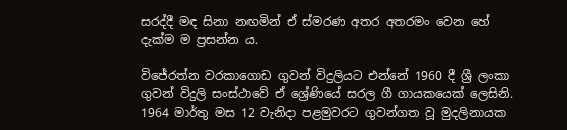සරද්දී මඳ සිනා නඟමින් ඒ ස්මරණ අතර අතරමං වෙන හේ දැක්ම ම ප්‍රසන්න ය.

විජේරත්න වරකාගොඩ ගුවන් විදුලියට එන්නේ 1960 දී ශ්‍රී ලංකා ගුවන් විදුලි සංස්ථාවේ ඒ ශ්‍රේණියේ සරල ගී ගායකයෙක් ලෙසිනි. 1964 මාර්තු මස 12 වැනිදා පළමුවරට ගුවන්ගත වූ මුදලිනායක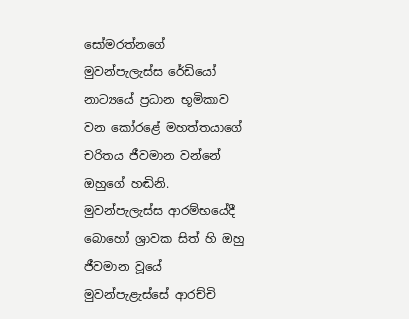සෝමරත්නගේ මුවන්පැලැස්ස රේඩියෝ නාට්‍යයේ ප්‍රධාන භූමිකාව වන කෝරළේ මහත්තයාගේ චරිතය ජීවමාන වන්නේ ඔහුගේ හඬිනි. මුවන්පැලැස්ස ආරම්භයේදී බොහෝ ශ්‍රාවක සිත් හි ඔහු ජීවමාන වූයේ මුවන්පැළැස්සේ ආරච්චි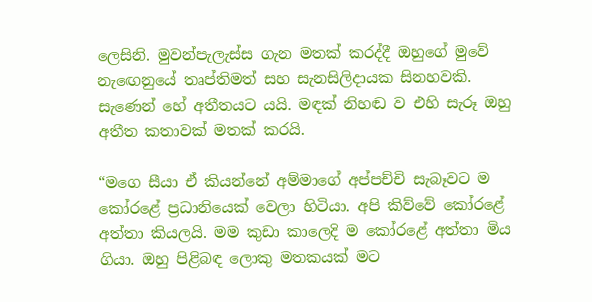ලෙසිනි. මුවන්පැලැස්ස ගැන මතක් කරද්දී ඔහුගේ මුවේ නැඟෙනුයේ තෘප්තිමත් සහ සැනසිලිදායක සිනහවකි. සැණෙන් හේ අතීතයට යයි. මඳක් නිහඬ ව එහි සැරූ ඔහු අතීත කතාවක් මතක් කරයි.

“මගෙ සීයා ඒ කියන්නේ අම්මාගේ අප්පච්චි සැබෑවට ම කෝරළේ ප්‍රධානියෙක් වෙලා හිටියා. අපි කිව්වේ කෝරළේ අත්තා කියලයි. මම කුඩා කාලෙදි ම කෝරළේ අත්තා මිය ගියා. ඔහු පිළිබඳ ලොකු මතකයක් මට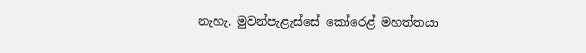නැහැ. මුවන්පැළැස්සේ කෝර‍ෙළ් මහත්තයා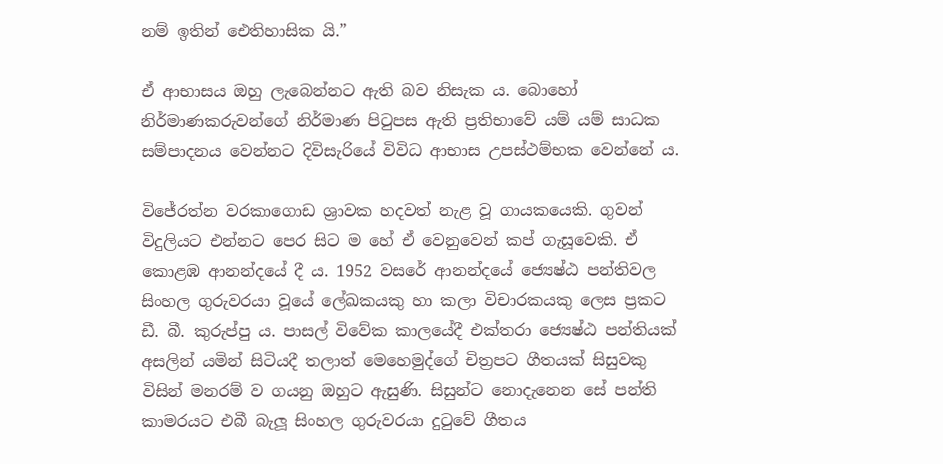නම් ඉතින් ඓතිහාසික යි.”

ඒ ආභාසය ඔහු ලැබෙන්නට ඇති බව නිසැක ය. බොහෝ නිර්මාණකරුවන්ගේ නිර්මාණ පිටුපස ඇති ප්‍රතිභාවේ යම් යම් සාධක සම්පාදනය වෙන්නට දිවිසැරියේ විවිධ ආභාස උපස්ථම්භක වෙන්නේ ය.

විජේරත්න වරකාගොඩ ශ්‍රාවක හදවත් නැළ වූ ගායකයෙකි. ගුවන් විදුලියට එන්නට පෙර සිට ම හේ ඒ වෙනුවෙන් කප් ගැසූවෙකි. ඒ කොළඹ ආනන්දයේ දී ය. 1952 වසරේ ආනන්දයේ ජ්‍යෙෂ්ඨ පන්තිවල සිංහල ගුරුවරයා වූයේ ලේඛකයකු හා කලා විචාරකයකු ලෙස ප්‍රකට ඩී. බී. කුරුප්පු ය. පාසල් විවේක කාලයේදී එක්තරා ජ්‍යෙෂ්ඨ පන්තියක් අසලින් යමින් සිටියදී තලාත් මෙහෙමුද්ගේ චිත්‍රපට ගීතයක් සිසුවකු විසින් මනරම් ව ගයනු ඔහුට ඇසුණි. සිසුන්ට නොදැනෙන සේ පන්ති කාමරයට එබී බැලූ සිංහල ගුරුවරයා දුටුවේ ගීතය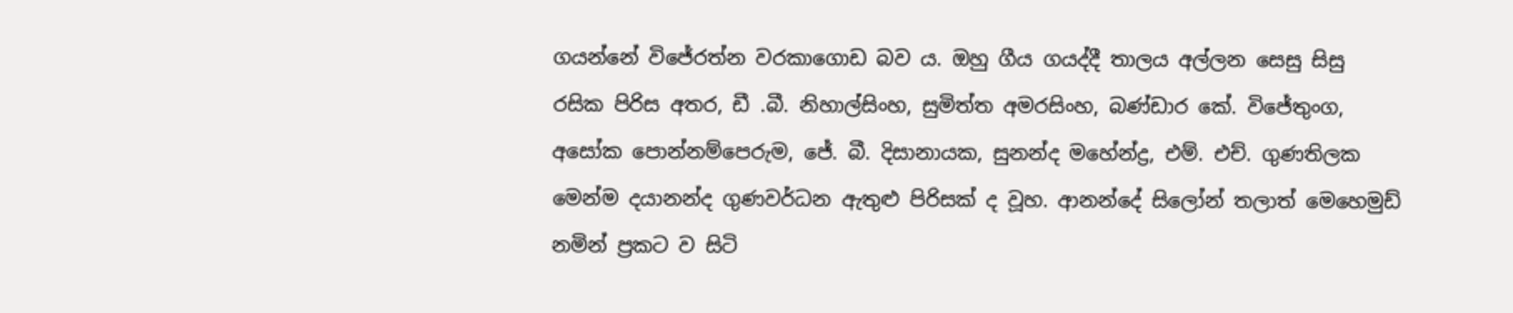ගයන්නේ විජේරත්න වරකාගොඩ බව ය. ඔහු ගීය ගයද්දී තාලය අල්ලන සෙසු සිසු රසික පිරිස අතර, ඩී .බී. නිහාල්සිංහ, සුමිත්ත අමරසිංහ, බණ්ඩාර කේ. විජේතුංග, අසෝක පොන්නම්පෙරුම, ජේ. බී. දිසානායක, සුනන්ද මහේන්ද්‍ර, එම්. එච්. ගුණතිලක මෙන්ම දයානන්ද ගුණවර්ධන ඇතුළු පිරිසක් ද වූහ. ආනන්දේ සිලෝන් තලාත් මෙහෙමුඩ් නමින් ප්‍රකට ව සිටි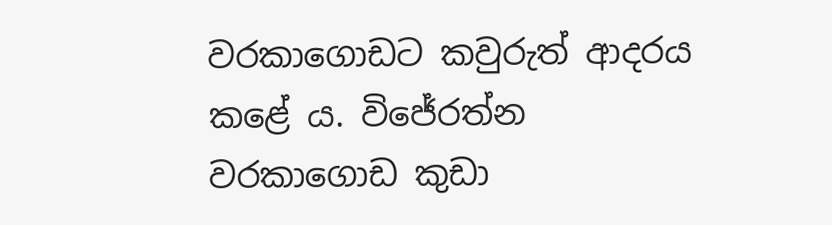වරකාගොඩට කවුරුත් ආදරය කළේ ය. විජේරත්න වරකාගොඩ කුඩා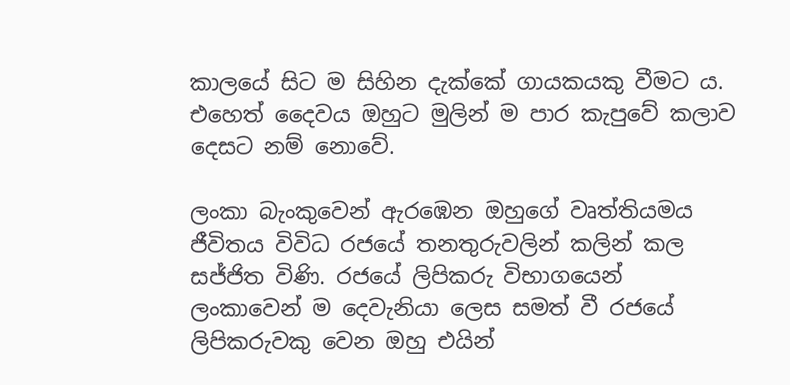කාලයේ සිට ම සිහින දැක්කේ ගායකයකු වීමට ය. එහෙත් දෛවය ඔහුට මුලින් ම පාර කැපුවේ කලාව දෙසට නම් නොවේ.

ලංකා බැංකුවෙන් ඇරඹෙන ඔහුගේ වෘත්තියමය ජීවිතය විවිධ රජයේ තනතුරුවලින් කලින් කල සජ්ජිත විණි. රජයේ ලිපිකරු විභාගයෙන් ලංකාවෙන් ම දෙවැනියා ලෙස සමත් වී රජයේ ලිපිකරුවකු වෙන ඔහු එයින්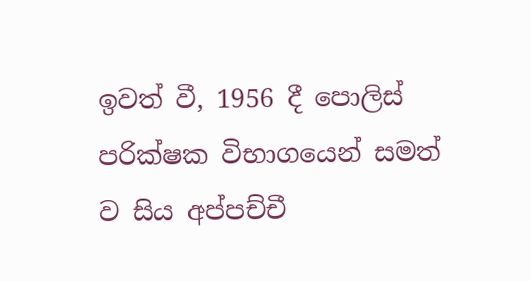ඉවත් වී, 1956 දී පොලිස් පරික්ෂක විභාගයෙන් සමත් ව සිය අප්පච්චී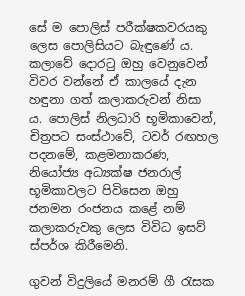සේ ම පොලිස් පරීක්ෂකවරයකු ලෙස පොලිසියට බැඳුණේ ය. කලාවේ දොරටු ඔහු වෙනුවෙන් විවර වන්නේ ඒ කාලයේ දැන හඳුනා ගත් කලාකරුවන් නිසා ය. පොලිස් නිලධාරි භූමිකාවෙන්, චිත්‍රපට සංස්ථාවේ, ටවර් රඟහල පදනමේ, කළමනාකරණ, නියෝජ්‍ය අධ්‍යක්ෂ ජනරාල් භූමිකාවලට පිවිසෙන ඔහු ජනමන රංජනය කළේ නම් කලාකරුවකු ලෙස විවිධ ඉසව් ස්පර්ශ කිරීමෙනි.

ගුවන් විදුලියේ මනරම් ගී රැසක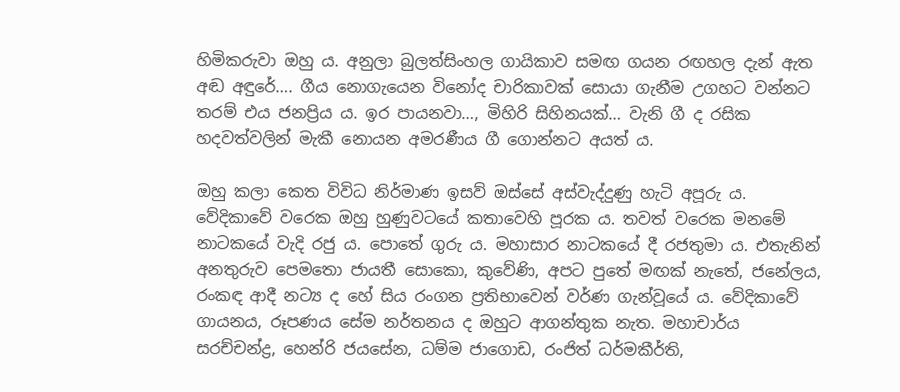හිමිකරුවා ඔහු ය. අනුලා බුලත්සිංහල ගායිකාව සමඟ ගයන රඟහල දැන් ඇත අඬ අඳුරේ…. ගීය නොගැයෙන විනෝද චාරිකාවක් සොයා ගැනීම උගහට වන්නට තරම් එය ජනප්‍රිය ය. ඉර පායනවා…, මිහිරි සිහිනයක්… වැනි ගී ද රසික හදවත්වලින් මැකී නොයන අමරණීය ගී ගොන්නට අයත් ය.

ඔහු කලා කෙත විවිධ නිර්මාණ ඉසව් ඔස්සේ අස්වැද්දුණු හැටි අපූරු ය. වේදිකාවේ වරෙක ඔහු හුණුවටයේ කතාවෙහි පූරක ය. තවත් වරෙක මනමේ නාටකයේ වැදි රජු ය. පොතේ ගුරු ය. මහාසාර නාටකයේ දී රජතුමා ය. එතැනින් අනතුරුව පෙමතො ජායතී සොකො, කුවේණි, අපට පුතේ මඟක් නැතේ, ජනේලය, රංකඳ ආදී නට්‍ය ද හේ සිය රංගන ප්‍රතිභාවෙන් වර්ණ ගැන්වූයේ ය. වේදිකාවේ ගායනය, රූපණය සේම නර්තනය ද ඔහුට ආගන්තුක නැත. මහාචාර්ය සරච්චන්ද්‍ර, හෙන්රි ජයසේන, ධම්ම ජාගොඩ, රංජිත් ධර්මකීර්ති,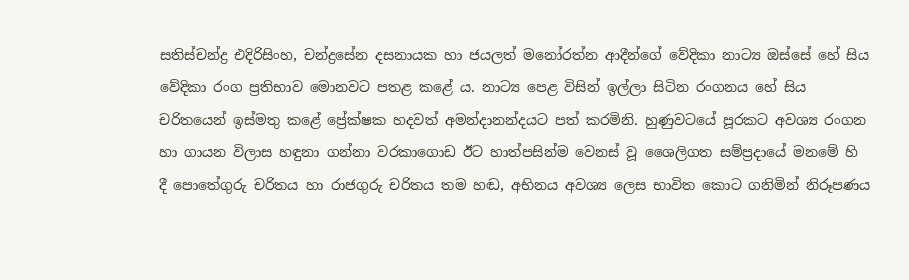සතිස්චන්ද්‍ර එදිරිසිංහ, චන්ද්‍රසේන දසනායක හා ජයලත් මනෝරත්න ආදීන්ගේ වේදිකා නාට්‍ය ඔස්සේ හේ සිය වේදිකා රංග ප්‍රතිභාව මොනවට පතළ කළේ ය. නාට්‍ය පෙළ විසින් ඉල්ලා සිටින රංගනය හේ සිය චරිතයෙන් ඉස්මතු කළේ ප්‍රේක්ෂක හදවත් අමන්දානන්දයට පත් කරමිනි. හුණුවටයේ පූරකට අවශ්‍ය රංගන හා ගායන විලාස හඳුනා ගන්නා වරකාගොඩ ඊට හාත්පසින්ම වෙනස් වූ ශෛලිගත සම්ප්‍රදායේ මනමේ හි දී පොතේගුරු චරිතය හා රාජගුරු චරිතය තම හඬ, අභිනය අවශ්‍ය ලෙස භාවිත කොට ගනිමින් නිරූපණය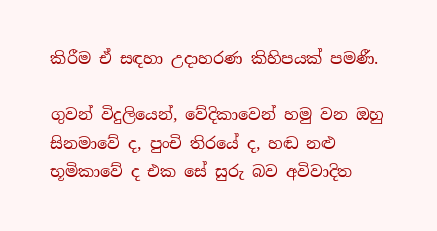කිරීම ඒ සඳහා උදාහරණ කිහිපයක් පමණී.

ගුවන් විදුලියෙන්, වේදිකාවෙන් හමු වන ඔහු සිනමාවේ ද, පුංචි තිරයේ ද, හඬ නළු භූමිකාවේ ද එක සේ සුරු බව අවිවාදිත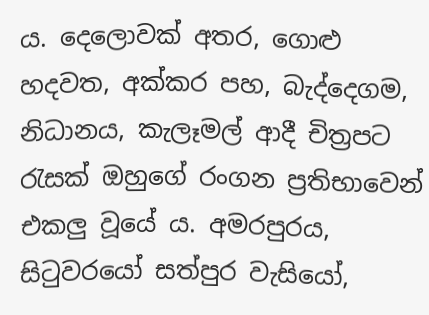ය. දෙලොවක් අතර, ගොළු හදවත, අක්කර පහ, බැද්දෙගම, නිධානය, කැලෑමල් ආදී චිත්‍රපට රැසක් ඔහුගේ රංගන ප්‍රතිභාවෙන් එකලු වූයේ ය. අමරපුරය, සිටුවරයෝ සත්පුර වැසියෝ,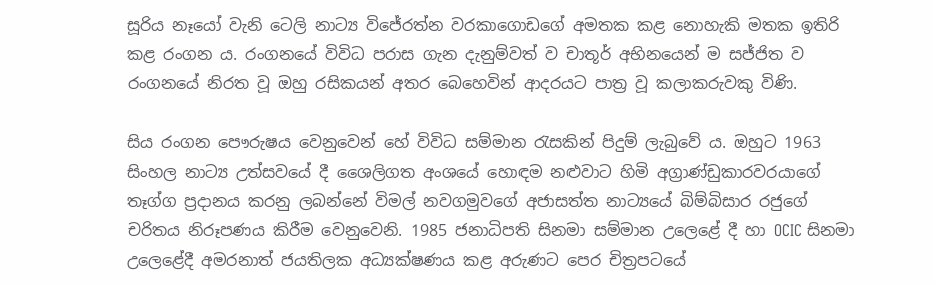සූරිය නෑයෝ වැනි ටෙලි නාට්‍ය විජේරත්න වරකාගොඩගේ අමතක කළ නොහැකි මතක ඉතිරි කළ රංගන ය. රංගනයේ විවිධ පරාස ගැන දැනුම්වත් ව චාතූර් අභිනයෙන් ම සජ්ජිත ව රංගනයේ නිරත වූ ඔහු රසිකයන් අතර බෙහෙවින් ආදරයට පාත්‍ර වූ කලාකරුවකු විණි.

සිය රංගන පෞරුෂය වෙනුවෙන් හේ විවිධ සම්මාන රැසකින් පිදුම් ලැබුවේ ය. ඔහුට 1963 සිංහල නාට්‍ය උත්සවයේ දී ශෛලිගත අංශයේ හොඳම නළුවාට හිමි අග්‍රාණ්ඩුකාරවරයාගේ තෑග්ග ප්‍රදානය කරනු ලබන්නේ විමල් නවගමුවගේ අජාසත්ත නාට්‍යයේ බිම්බිසාර රජුගේ චරිතය නිරූපණය කිරීම වෙනුවෙනි. 1985 ජනාධිපති සිනමා සම්මාන උලෙළේ දී හා OCIC සිනමා උලෙළේදී අමරනාත් ජයතිලක අධ්‍යක්ෂණය කළ අරුණට පෙර චිත්‍රපටයේ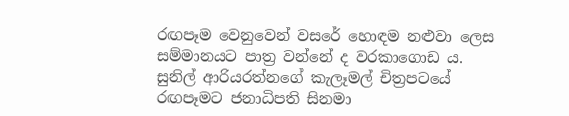රඟපෑම වෙනුවෙන් වසරේ හොඳම නළුවා ලෙස සම්මානයට පාත්‍ර වන්නේ ද වරකාගොඩ ය. සුනිල් ආරියරත්නගේ කැලෑමල් චිත්‍රපටයේ රඟපෑමට ජනාධිපති සිනමා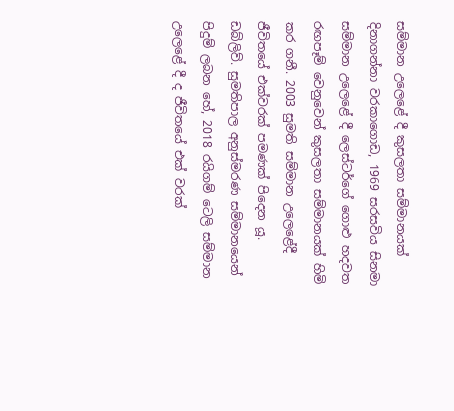සම්මාන උලෙළේ දී කුසලතා සම්මානයක් දිනාගන්නා වරකාගොඩ, 1969 සරසවිය සිනමා සම්මාන උලෙළේ දී ලෙස්ටර්ගේ ගොළු හදවත රඟපෑම් වෙනුවෙන් කුසලතා සම්මානයක් හිමි කර ගනී. 2003 සුමති සම්මාන උලෙළේදී ජීවිතයේ එක්වරක් පමණක් පිදෙන යූ. ඩබ්ලිව්. සුමතිපාල අනුස්මරණ සම්මානයෙන් පිදුම් ලබන හේ, 2018 රයිගම් ටෙලි සම්මාන උලෙළේ දී ද ජීවිතයේ එක් වරක්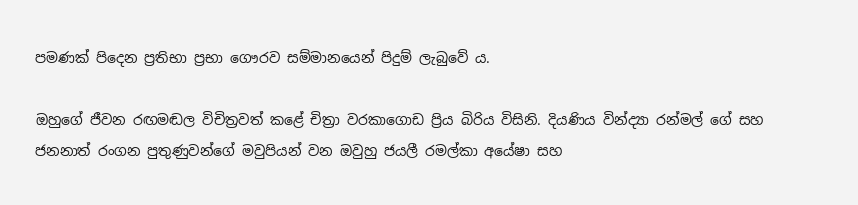පමණක් පිදෙන ප්‍රතිභා ප්‍රභා ගෞරව සම්මානයෙන් පිදුම් ලැබුවේ ය.

ඔහුගේ ජීවන රඟමඬල විචිත්‍රවත් කළේ චිත්‍රා වරකාගොඩ ප්‍රිය බිරිය විසිනි. දියණිය වින්ද්‍යා රන්මල් ගේ සහ ජනනාත් රංගන පුතුණුවන්ගේ මවුපියන් වන ඔවුහු ජයලී රමල්කා අයේෂා සහ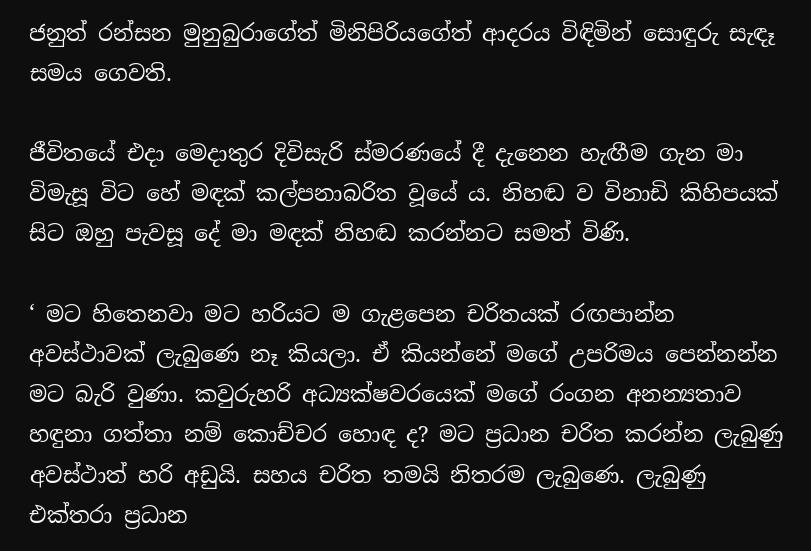ජනුත් රන්සන මුනුබුරාගේත් මිනිපිරියගේත් ආදරය විඳිමින් සොඳුරු සැඳෑ සමය ගෙවති.

ජීවිතයේ එදා මෙදාතුර දිවිසැරි ස්මරණයේ දී දැනෙන හැඟීම ගැන මා විමැසූ විට හේ මඳක් කල්පනාබරිත වූයේ ය. නිහඬ ව විනාඩි කිහිපයක් සිට ඔහු පැවසූ දේ මා මඳක් නිහඬ කරන්නට සමත් විණි.

‘ මට හිතෙනවා මට හරියට ම ගැළපෙන චරිතයක් රඟපාන්න අවස්ථාවක් ලැබුණෙ නෑ කියලා. ඒ කියන්නේ මගේ උපරිමය පෙන්නන්න මට බැරි වුණා. කවුරුහරි අධ්‍යක්ෂවරයෙක් මගේ රංගන අනන්‍යතාව හඳුනා ගත්තා නම් කොච්චර හොඳ ද? මට ප්‍රධාන චරිත කරන්න ලැබුණු අවස්ථාත් හරි අඩුයි. සහය චරිත තමයි නිතරම ලැබුණෙ. ලැබුණු එක්තරා ප්‍රධාන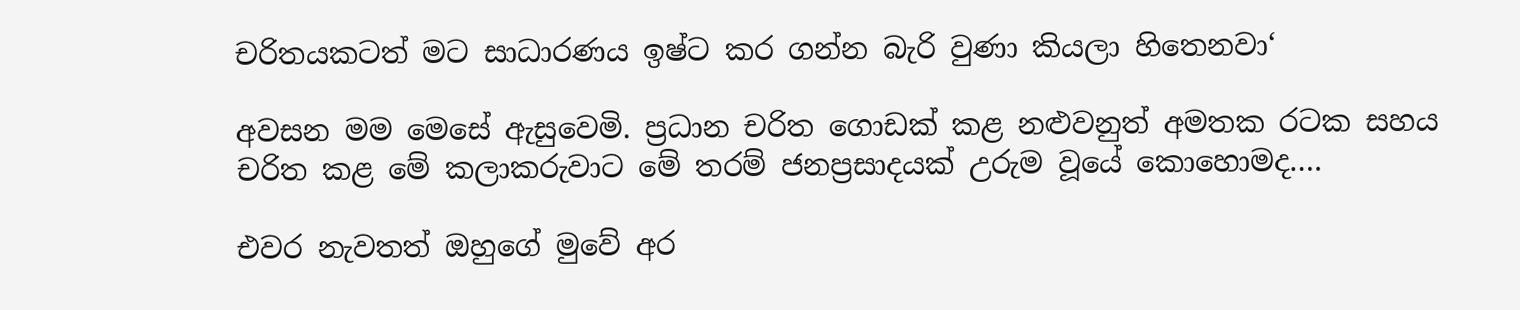චරිතයකටත් මට සාධාරණය ඉෂ්ට කර ගන්න බැරි වුණා කියලා හිතෙනවා‘

අවසන මම මෙසේ ඇසුවෙමි. ප්‍රධාන චරිත ගොඩක් කළ නළුවනුත් අමතක රටක සහය චරිත කළ මේ කලාකරුවාට මේ තරම් ජනප්‍රසාදයක් උරුම වූයේ කොහොමද….

එවර නැවතත් ඔහුගේ මුවේ අර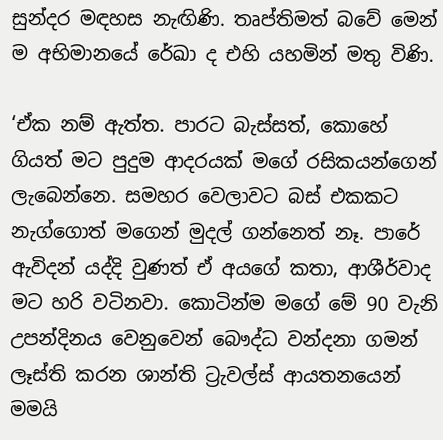සුන්දර මඳහස නැඟිණි. තෘප්තිමත් බවේ මෙන් ම අභිමානයේ රේඛා ද එහි යහමින් මතු විණි.

‘ඒක නම් ඇත්ත. පාරට බැස්සත්, කොහේ ගියත් මට පුදුම ආදරයක් මගේ රසිකයන්ගෙන් ලැබෙන්නෙ. සමහර වෙලාවට බස් එකකට නැග්ගොත් මගෙන් මුදල් ගන්නෙත් නෑ. පාරේ ඇවිදන් යද්දි වුණත් ඒ අයගේ කතා, ආශීර්වාද මට හරි වටිනවා. කොටින්ම මගේ මේ 90 වැනි උපන්දිනය වෙනුවෙන් බෞද්ධ වන්දනා ගමන් ලෑස්ති කරන ශාන්ති ට්‍රැවල්ස් ආයතනයෙන් මමයි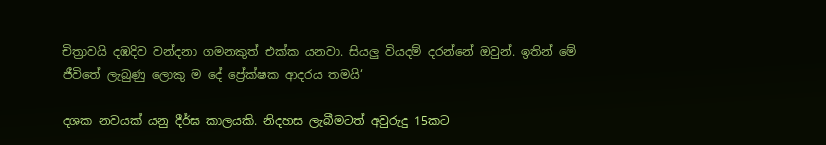චිත්‍රාවයි දඹදිව වන්දනා ගමනකුත් එක්ක යනවා. සියලු වියදම් දරන්නේ ඔවුන්. ඉතින් මේ ජීවිතේ ලැබුණු ලොකු ම දේ ප්‍රේක්ෂක ආදරය තමයි‘

දශක නවයක් යනු දීර්ඝ කාලයකි. නිදහස ලැබීමටත් අවුරුදු 15කට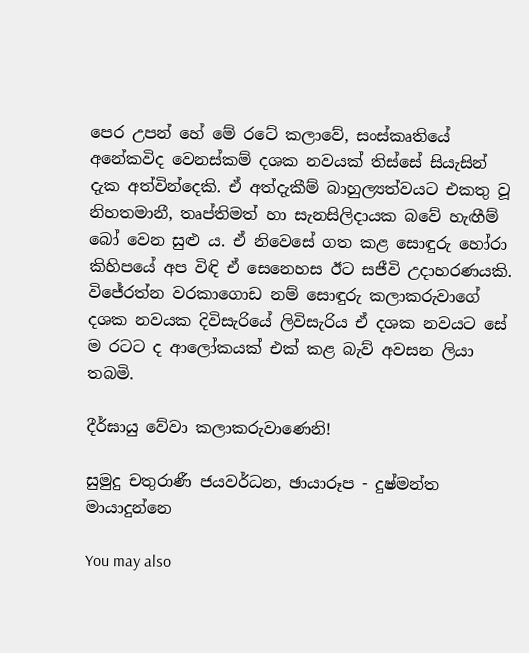පෙර උපන් හේ මේ රටේ කලාවේ, සංස්කෘතියේ අනේකවිද වෙනස්කම් දශක නවයක් තිස්සේ සියැසින් දැක අත්වින්දෙකි. ඒ අත්දැකීම් බාහුල්‍යත්වයට එකතු වූ නිහතමානී, තෘප්තිමත් හා සැනසිලිදායක බවේ හැඟීම් බෝ වෙන සුළු ය. ඒ නිවෙසේ ගත කළ සොඳුරු හෝරා කිහිපයේ අප විඳි ඒ සෙනෙහස ඊට සජීවි උදාහරණයකි. විජේරත්න වරකාගොඩ නම් සොඳුරු කලාකරුවාගේ දශක නවයක දිවිසැරියේ ලිවිසැරිය ඒ දශක නවයට සේ ම රටට ද ආලෝකයක් එක් කළ බැව් අවසන ලියා තබමි.

දීර්ඝායු වේවා කලාකරුවාණෙනි!

සුමුදු චතුරාණී ජයවර්ධන, ඡායාරූප - දුෂ්මන්ත මායාදුන්නෙ

You may also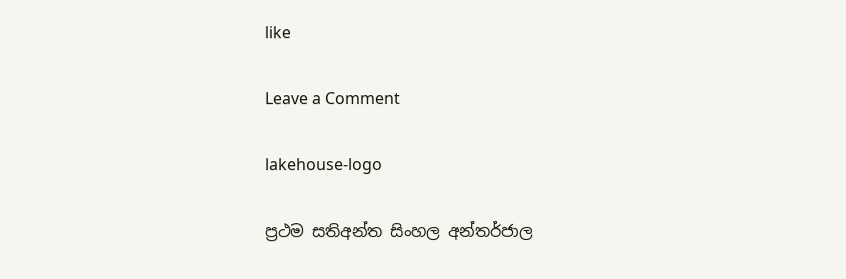like

Leave a Comment

lakehouse-logo

ප්‍රථම සතිඅන්ත සිංහල අන්තර්ජාල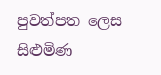පුවත්පත ලෙස සිළුමිණ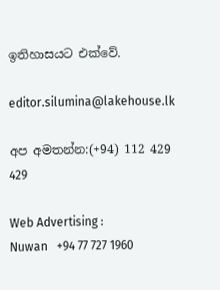ඉතිහාසයට එක්වේ.

editor.silumina@lakehouse.lk

අප අමතන්න:(+94) 112 429 429

Web Advertising :
Nuwan   +94 77 727 1960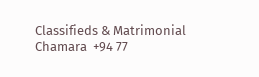Classifieds & Matrimonial
Chamara  +94 77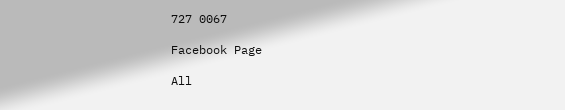727 0067

Facebook Page

All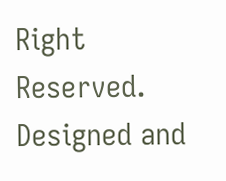Right Reserved. Designed and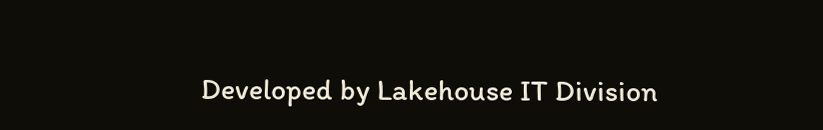Developed by Lakehouse IT Division